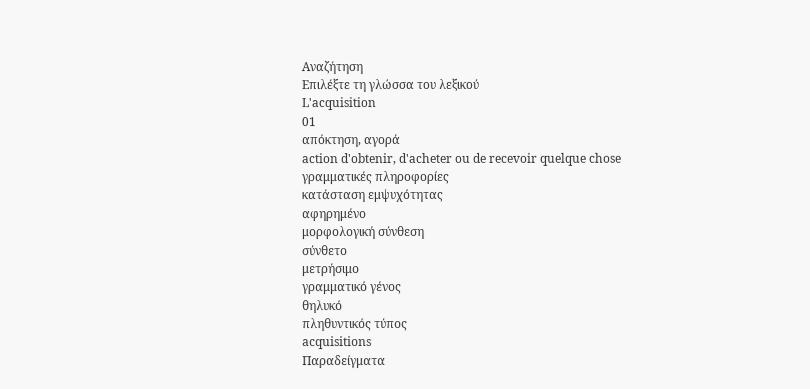Αναζήτηση
Επιλέξτε τη γλώσσα του λεξικού
L'acquisition
01
απόκτηση, αγορά
action d'obtenir, d'acheter ou de recevoir quelque chose
γραμματικές πληροφορίες
κατάσταση εμψυχότητας
αφηρημένο
μορφολογική σύνθεση
σύνθετο
μετρήσιμο
γραμματικό γένος
θηλυκό
πληθυντικός τύπος
acquisitions
Παραδείγματα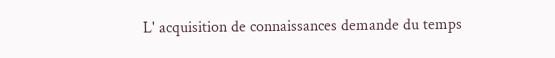L' acquisition de connaissances demande du temps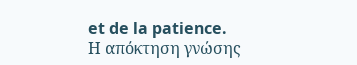et de la patience.
Η απόκτηση γνώσης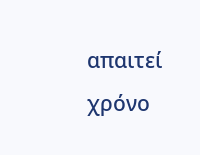απαιτεί χρόνο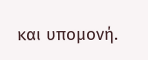και υπομονή.